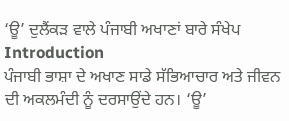‘ਊ’ ਦੁਲੈਂਕੜ ਵਾਲੇ ਪੰਜਾਬੀ ਅਖਾਣਾਂ ਬਾਰੇ ਸੰਖੇਪ Introduction
ਪੰਜਾਬੀ ਭਾਸ਼ਾ ਦੇ ਅਖਾਣ ਸਾਡੇ ਸੱਭਿਆਚਾਰ ਅਤੇ ਜੀਵਨ ਦੀ ਅਕਲਮੰਦੀ ਨੂੰ ਦਰਸਾਉਂਦੇ ਹਨ। ‘ਊ’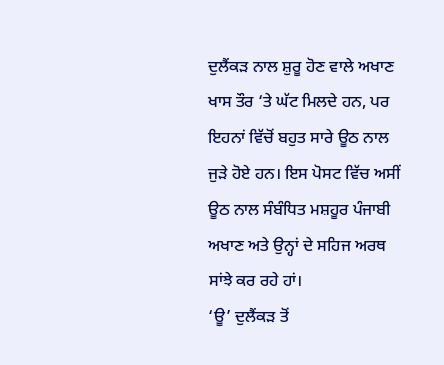ਦੁਲੈਂਕੜ ਨਾਲ ਸ਼ੁਰੂ ਹੋਣ ਵਾਲੇ ਅਖਾਣ ਖਾਸ ਤੌਰ ‘ਤੇ ਘੱਟ ਮਿਲਦੇ ਹਨ, ਪਰ ਇਹਨਾਂ ਵਿੱਚੋਂ ਬਹੁਤ ਸਾਰੇ ਊਠ ਨਾਲ ਜੁੜੇ ਹੋਏ ਹਨ। ਇਸ ਪੋਸਟ ਵਿੱਚ ਅਸੀਂ ਊਠ ਨਾਲ ਸੰਬੰਧਿਤ ਮਸ਼ਹੂਰ ਪੰਜਾਬੀ ਅਖਾਣ ਅਤੇ ਉਨ੍ਹਾਂ ਦੇ ਸਹਿਜ ਅਰਥ ਸਾਂਝੇ ਕਰ ਰਹੇ ਹਾਂ।
‘ਊ’ ਦੁਲੈਂਕੜ ਤੋਂ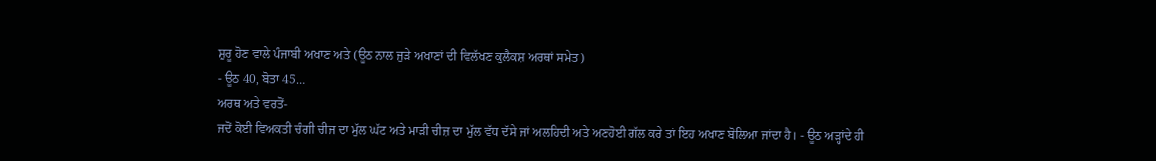ਸ਼ੁਰੂ ਹੋਣ ਵਾਲੇ ਪੰਜਾਬੀ ਅਖਾਣ ਅਤੇ (ਊਠ ਨਾਲ ਜੁੜੇ ਅਖਾਣਾਂ ਦੀ ਵਿਲੱਖਣ ਕੁਲੈਕਸ਼ ਅਰਥਾਂ ਸਮੇਤ)
- ਊਠ 40, ਬੋਤਾ 45…
ਅਰਥ ਅਤੇ ਵਰਤੋਂ-
ਜਦੋਂ ਕੋਈ ਵਿਅਕਤੀ ਚੰਗੀ ਚੀਜ ਦਾ ਮੁੱਲ ਘੱਟ ਅਤੇ ਮਾੜੀ ਚੀਜ਼ ਦਾ ਮੁੱਲ ਵੱਧ ਦੱਸੇ ਜਾਂ ਅਲਹਿਦੀ ਅਤੇ ਅਣਹੋਈ ਗੱਲ ਕਰੇ ਤਾਂ ਇਹ ਅਖਾਣ ਬੋਲਿਆ ਜਾਂਦਾ ਹੈ। - ਊਠ ਅੜ੍ਹਾਂਦੇ ਹੀ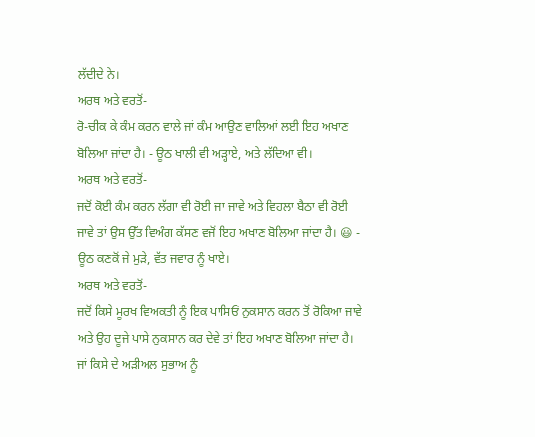ਲੱਦੀਦੇ ਨੇ।
ਅਰਥ ਅਤੇ ਵਰਤੋਂ-
ਰੋ-ਚੀਕ ਕੇ ਕੰਮ ਕਰਨ ਵਾਲੇ ਜਾਂ ਕੰਮ ਆਉਣ ਵਾਲਿਆਂ ਲਈ ਇਹ ਅਖਾਣ ਬੋਲਿਆ ਜਾਂਦਾ ਹੈ। - ਊਠ ਖਾਲੀ ਵੀ ਅੜ੍ਹਾਏ, ਅਤੇ ਲੱਦਿਆ ਵੀ।
ਅਰਥ ਅਤੇ ਵਰਤੋਂ-
ਜਦੋਂ ਕੋਈ ਕੰਮ ਕਰਨ ਲੱਗਾ ਵੀ ਰੋਈ ਜਾ ਜਾਵੇ ਅਤੇ ਵਿਹਲਾ ਬੈਠਾ ਵੀ ਰੋਈ ਜਾਵੇ ਤਾਂ ਉਸ ਉੱਤ ਵਿਅੰਗ ਕੱਸਣ ਵਜੋਂ ਇਹ ਅਖਾਣ ਬੋਲਿਆ ਜਾਂਦਾ ਹੈ। 😃 - ਊਠ ਕਣਕੋਂ ਜੇ ਮੁੜੇ, ਵੱਤ ਜਵਾਰ ਨੂੰ ਖਾਏ।
ਅਰਥ ਅਤੇ ਵਰਤੋਂ-
ਜਦੋਂ ਕਿਸੇ ਮੂਰਖ ਵਿਅਕਤੀ ਨੂੰ ਇਕ ਪਾਸਿਓਂ ਨੁਕਸਾਨ ਕਰਨ ਤੋਂ ਰੋਕਿਆ ਜਾਵੇ ਅਤੇ ਉਹ ਦੂਜੇ ਪਾਸੇ ਨੁਕਸਾਨ ਕਰ ਦੇਵੇ ਤਾਂ ਇਹ ਅਖਾਣ ਬੋਲਿਆ ਜਾਂਦਾ ਹੈ। ਜਾਂ ਕਿਸੇ ਦੇ ਅੜੀਅਲ ਸੁਭਾਅ ਨੂੰ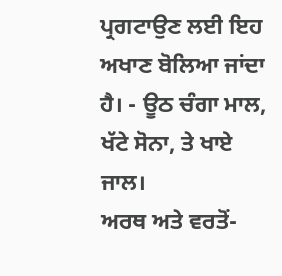ਪ੍ਰਗਟਾਉਣ ਲਈ ਇਹ ਅਖਾਣ ਬੋਲਿਆ ਜਾਂਦਾ ਹੈ। - ਊਠ ਚੰਗਾ ਮਾਲ, ਖੱਟੇ ਸੋਨਾ, ਤੇ ਖਾਏ ਜਾਲ।
ਅਰਥ ਅਤੇ ਵਰਤੋਂ-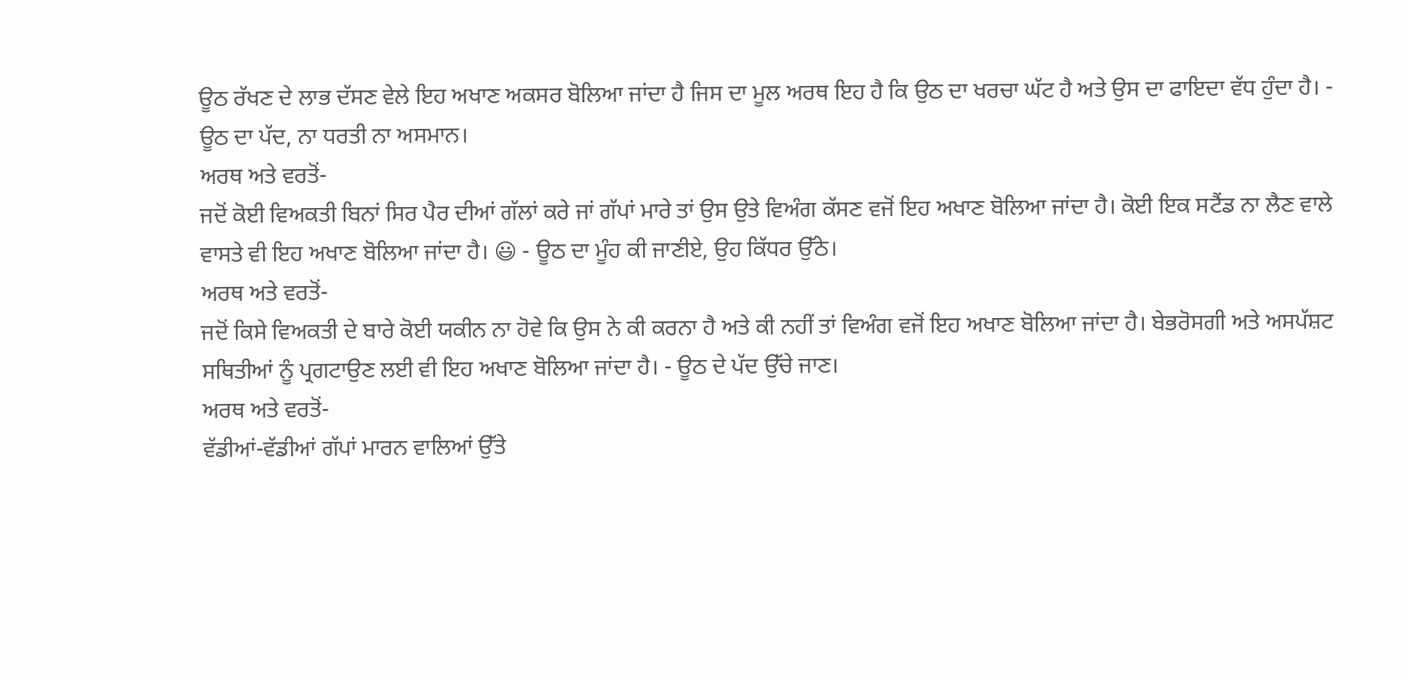ਊਠ ਰੱਖਣ ਦੇ ਲਾਭ ਦੱਸਣ ਵੇਲੇ ਇਹ ਅਖਾਣ ਅਕਸਰ ਬੋਲਿਆ ਜਾਂਦਾ ਹੈ ਜਿਸ ਦਾ ਮੂਲ ਅਰਥ ਇਹ ਹੈ ਕਿ ਉਠ ਦਾ ਖਰਚਾ ਘੱਟ ਹੈ ਅਤੇ ਉਸ ਦਾ ਫਾਇਦਾ ਵੱਧ ਹੁੰਦਾ ਹੈ। - ਊਠ ਦਾ ਪੱਦ, ਨਾ ਧਰਤੀ ਨਾ ਅਸਮਾਨ।
ਅਰਥ ਅਤੇ ਵਰਤੋਂ-
ਜਦੋਂ ਕੋਈ ਵਿਅਕਤੀ ਬਿਨਾਂ ਸਿਰ ਪੈਰ ਦੀਆਂ ਗੱਲਾਂ ਕਰੇ ਜਾਂ ਗੱਪਾਂ ਮਾਰੇ ਤਾਂ ਉਸ ਉਤੇ ਵਿਅੰਗ ਕੱਸਣ ਵਜੋਂ ਇਹ ਅਖਾਣ ਬੋਲਿਆ ਜਾਂਦਾ ਹੈ। ਕੋਈ ਇਕ ਸਟੈਂਡ ਨਾ ਲੈਣ ਵਾਲੇ ਵਾਸਤੇ ਵੀ ਇਹ ਅਖਾਣ ਬੋਲਿਆ ਜਾਂਦਾ ਹੈ। 😃 - ਊਠ ਦਾ ਮੂੰਹ ਕੀ ਜਾਣੀਏ, ਉਹ ਕਿੱਧਰ ਉੱਠੇ।
ਅਰਥ ਅਤੇ ਵਰਤੋਂ-
ਜਦੋਂ ਕਿਸੇ ਵਿਅਕਤੀ ਦੇ ਬਾਰੇ ਕੋਈ ਯਕੀਨ ਨਾ ਹੋਵੇ ਕਿ ਉਸ ਨੇ ਕੀ ਕਰਨਾ ਹੈ ਅਤੇ ਕੀ ਨਹੀਂ ਤਾਂ ਵਿਅੰਗ ਵਜੋਂ ਇਹ ਅਖਾਣ ਬੋਲਿਆ ਜਾਂਦਾ ਹੈ। ਬੇਭਰੋਸਗੀ ਅਤੇ ਅਸਪੱਸ਼ਟ ਸਥਿਤੀਆਂ ਨੂੰ ਪ੍ਰਗਟਾਉਣ ਲਈ ਵੀ ਇਹ ਅਖਾਣ ਬੋਲਿਆ ਜਾਂਦਾ ਹੈ। - ਊਠ ਦੇ ਪੱਦ ਉੱਚੇ ਜਾਣ।
ਅਰਥ ਅਤੇ ਵਰਤੋਂ-
ਵੱਡੀਆਂ-ਵੱਡੀਆਂ ਗੱਪਾਂ ਮਾਰਨ ਵਾਲਿਆਂ ਉੱਤੇ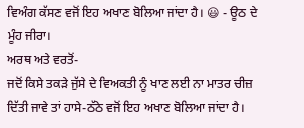ਵਿਅੰਗ ਕੱਸਣ ਵਜੋਂ ਇਹ ਅਖਾਣ ਬੋਲਿਆ ਜਾਂਦਾ ਹੈ। 😃 - ਊਠ ਦੇ ਮੂੰਹ ਜੀਰਾ।
ਅਰਥ ਅਤੇ ਵਰਤੋਂ-
ਜਦੋਂ ਕਿਸੇ ਤਕੜੇ ਜੁੱਸੇ ਦੇ ਵਿਅਕਤੀ ਨੂੰ ਖਾਣ ਲਈ ਨਾ ਮਾਤਰ ਚੀਜ਼ ਦਿੱਤੀ ਜਾਵੇ ਤਾਂ ਹਾਸੇ-ਠੱਠੇ ਵਜੋਂ ਇਹ ਅਖਾਣ ਬੋਲਿਆ ਜਾਂਦਾ ਹੈ।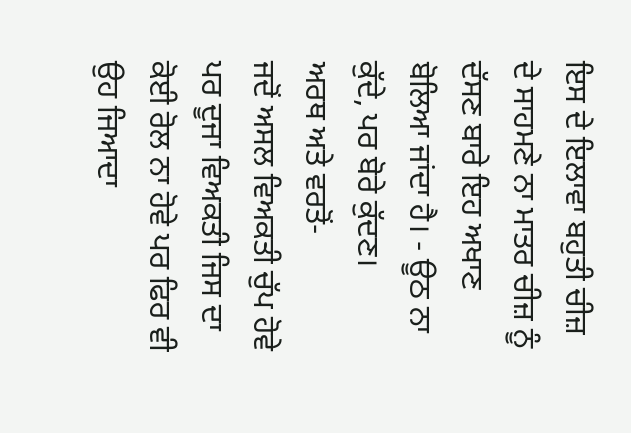ਇਸ ਦੇ ਇਲਾਵਾ ਬਹੁਤੀ ਚੀਜ਼ ਦੇ ਸਾਹਮਣੇ ਨਾ ਮਾਤਰ ਚੀਜ਼ ਨੂੰ ਦੱਸਣ ਬਾਰੇ ਇਹ ਅਖਾਣ ਬੋਲਿਆ ਜਾਂਦਾ ਹੈ। - ਊਠ ਨਾ ਕੁੱਦੇ, ਪਰ ਬੋਰੇ ਕੁੱਦਣ।
ਅਰਥ ਅਤੇ ਵਰਤੋਂ-
ਜਦੋਂ ਅਸਲ ਵਿਅਕਤੀ ਚੁੱਪ ਹੋਵੇ ਪਰ ਦੂਜਾ ਵਿਅਕਤੀ ਜਿਸ ਦਾ ਕੋਈ ਰੋਲ ਨਾ ਹੋਵੇ ਪਰ ਫਿਰ ਵੀ ਉਹ ਜਿਆਦਾ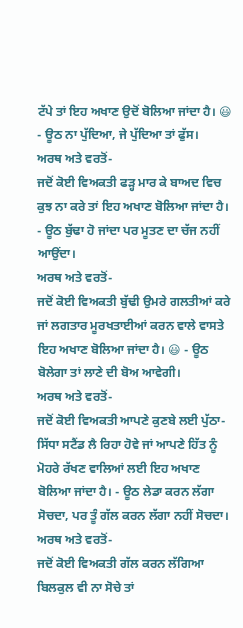ਟੱਪੇ ਤਾਂ ਇਹ ਅਖਾਣ ਉਦੋਂ ਬੋਲਿਆ ਜਾਂਦਾ ਹੈ। 😃 - ਊਠ ਨਾ ਪੁੱਦਿਆ, ਜੇ ਪੁੱਦਿਆ ਤਾਂ ਫੁੱਸ।
ਅਰਥ ਅਤੇ ਵਰਤੋਂ-
ਜਦੋਂ ਕੋਈ ਵਿਅਕਤੀ ਫੜ੍ਹ ਮਾਰ ਕੇ ਬਾਅਦ ਵਿਚ ਕੁਝ ਨਾ ਕਰੇ ਤਾਂ ਇਹ ਅਖਾਣ ਬੋਲਿਆ ਜਾਂਦਾ ਹੈ। - ਊਠ ਬੁੱਢਾ ਹੋ ਜਾਂਦਾ ਪਰ ਮੂਤਣ ਦਾ ਚੱਜ ਨਹੀਂ ਆਉਂਦਾ।
ਅਰਥ ਅਤੇ ਵਰਤੋਂ-
ਜਦੋਂ ਕੋਈ ਵਿਅਕਤੀ ਬੁੱਢੀ ਉਮਰੇ ਗਲਤੀਆਂ ਕਰੇ ਜਾਂ ਲਗਤਾਰ ਮੂਰਖਤਾਈਆਂ ਕਰਨ ਵਾਲੇ ਵਾਸਤੇ ਇਹ ਅਖਾਣ ਬੋਲਿਆ ਜਾਂਦਾ ਹੈ। 😃 - ਊਠ ਬੋਲੇਗਾ ਤਾਂ ਲਾਣੇ ਦੀ ਬੋਅ ਆਵੇਗੀ।
ਅਰਥ ਅਤੇ ਵਰਤੋਂ-
ਜਦੋਂ ਕੋਈ ਵਿਅਕਤੀ ਆਪਣੇ ਕੁਣਬੇ ਲਈ ਪੁੱਠਾ-ਸਿੱਧਾ ਸਟੈਂਡ ਲੈ ਰਿਹਾ ਹੋਵੇ ਜਾਂ ਆਪਣੇ ਹਿੱਤ ਨੂੰ ਮੋਹਰੇ ਰੱਖਣ ਵਾਲਿਆਂ ਲਈ ਇਹ ਅਖਾਣ ਬੋਲਿਆ ਜਾਂਦਾ ਹੈ। - ਊਠ ਲੇਡਾ ਕਰਨ ਲੱਗਾ ਸੋਚਦਾ, ਪਰ ਤੂੰ ਗੱਲ ਕਰਨ ਲੱਗਾ ਨਹੀਂ ਸੋਚਦਾ।
ਅਰਥ ਅਤੇ ਵਰਤੋਂ-
ਜਦੋਂ ਕੋਈ ਵਿਅਕਤੀ ਗੱਲ ਕਰਨ ਲੱਗਿਆ ਬਿਲਕੁਲ ਵੀ ਨਾ ਸੋਚੇ ਤਾਂ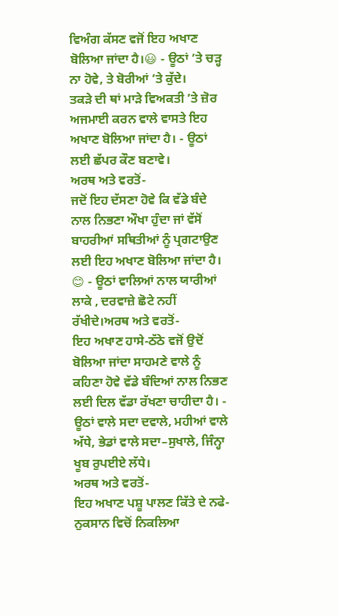ਵਿਅੰਗ ਕੱਸਣ ਵਜੋਂ ਇਹ ਅਖਾਣ ਬੋਲਿਆ ਜਾਂਦਾ ਹੈ।😃 - ਊਠਾਂ ’ਤੇ ਚੜ੍ਹ ਨਾ ਹੋਵੇ, ਤੇ ਬੋਰੀਆਂ ’ਤੇ ਕੁੱਦੇ।
ਤਕੜੇ ਦੀ ਥਾਂ ਮਾੜੇ ਵਿਅਕਤੀ ’ਤੇ ਜ਼ੋਰ ਅਜਮਾਈ ਕਰਨ ਵਾਲੇ ਵਾਸਤੇ ਇਹ ਅਖਾਣ ਬੋਲਿਆ ਜਾਂਦਾ ਹੈ। - ਊਠਾਂ ਲਈ ਛੱਪਰ ਕੌਣ ਬਣਾਵੇ।
ਅਰਥ ਅਤੇ ਵਰਤੋਂ-
ਜਦੋਂ ਇਹ ਦੱਸਣਾ ਹੋਵੇ ਕਿ ਵੱਡੇ ਬੰਦੇ ਨਾਲ ਨਿਭਣਾ ਔਖਾ ਹੁੰਦਾ ਜਾਂ ਵੱਸੋਂ ਬਾਹਰੀਆਂ ਸਥਿਤੀਆਂ ਨੂੰ ਪ੍ਰਗਟਾਉਣ ਲਈ ਇਹ ਅਖਾਣ ਬੋਲਿਆ ਜਾਂਦਾ ਹੈ। 😊 - ਊਠਾਂ ਵਾਲਿਆਂ ਨਾਲ ਯਾਰੀਆਂ ਲਾਕੇ , ਦਰਵਾਜ਼ੇ ਛੋਟੇ ਨਹੀਂ ਰੱਖੀਦੇ।ਅਰਥ ਅਤੇ ਵਰਤੋਂ-
ਇਹ ਅਖਾਣ ਹਾਸੇ-ਠੱਠੇ ਵਜੋਂ ਉਦੋਂ ਬੋਲਿਆ ਜਾਂਦਾ ਸਾਹਮਣੇ ਵਾਲੇ ਨੂੰ ਕਹਿਣਾ ਹੋਵੇ ਵੱਡੇ ਬੰਦਿਆਂ ਨਾਲ ਨਿਭਣ ਲਈ ਦਿਲ ਵੱਡਾ ਰੱਖਣਾ ਚਾਹੀਦਾ ਹੈ। - ਊਠਾਂ ਵਾਲੇ ਸਦਾ ਦਵਾਲੇ, ਮਹੀਆਂ ਵਾਲੇ ਅੱਧੇ, ਭੇਡਾਂ ਵਾਲੇ ਸਦਾ–ਸੁਖਾਲੇ, ਜਿੰਨ੍ਹਾ ਖੂਬ ਰੁਪਈਏ ਲੱਧੇ।
ਅਰਥ ਅਤੇ ਵਰਤੋਂ-
ਇਹ ਅਖਾਣ ਪਸ਼ੂ ਪਾਲਣ ਕਿੱਤੇ ਦੇ ਨਫੇ-ਨੁਕਸਾਨ ਵਿਚੋਂ ਨਿਕਲਿਆ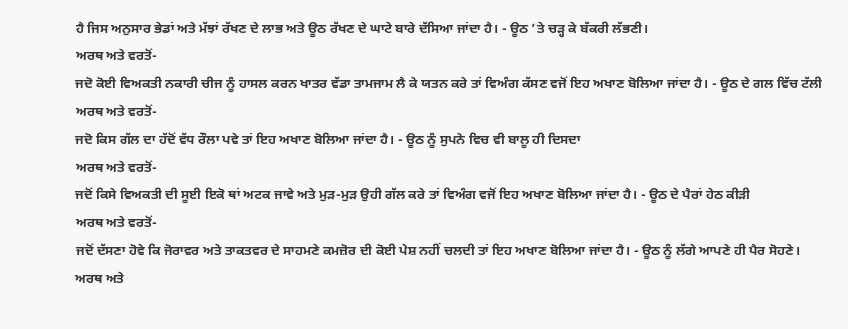ਹੈ ਜਿਸ ਅਨੁਸਾਰ ਭੇਡਾਂ ਅਤੇ ਮੱਝਾਂ ਰੱਖਣ ਦੇ ਲਾਭ ਅਤੇ ਊਠ ਰੱਖਣ ਦੇ ਘਾਟੇ ਬਾਰੇ ਦੱਸਿਆ ਜਾਂਦਾ ਹੈ। - ਊਠ ’ਤੇ ਚੜ੍ਹ ਕੇ ਬੱਕਰੀ ਲੱਭਣੀ।
ਅਰਥ ਅਤੇ ਵਰਤੋਂ-
ਜਦੋ ਕੋਈ ਵਿਅਕਤੀ ਨਕਾਰੀ ਚੀਜ ਨੂੰ ਹਾਸਲ ਕਰਨ ਖਾਤਰ ਵੱਡਾ ਤਾਮਜਾਮ ਲੈ ਕੇ ਯਤਨ ਕਰੇ ਤਾਂ ਵਿਅੰਗ ਕੱਸਣ ਵਜੋਂ ਇਹ ਅਖਾਣ ਬੋਲਿਆ ਜਾਂਦਾ ਹੈ। - ਊਠ ਦੇ ਗਲ ਵਿੱਚ ਟੱਲੀ
ਅਰਥ ਅਤੇ ਵਰਤੋਂ-
ਜਦੋ ਕਿਸ ਗੱਲ ਦਾ ਹੱਦੋਂ ਵੱਧ ਰੌਲਾ ਪਵੇ ਤਾਂ ਇਹ ਅਖਾਣ ਬੋਲਿਆ ਜਾਂਦਾ ਹੈ। - ਊਠ ਨੂੰ ਸੁਪਨੇ ਵਿਚ ਵੀ ਬਾਲੂ ਹੀ ਦਿਸਦਾ
ਅਰਥ ਅਤੇ ਵਰਤੋਂ-
ਜਦੋਂ ਕਿਸੇ ਵਿਅਕਤੀ ਦੀ ਸੂਈ ਇਕੋ ਥਾਂ ਅਟਕ ਜਾਵੇ ਅਤੇ ਮੁੜ-ਮੁੜ ਉਹੀ ਗੱਲ ਕਰੇ ਤਾਂ ਵਿਅੰਗ ਵਜੋਂ ਇਹ ਅਖਾਣ ਬੋਲਿਆ ਜਾਂਦਾ ਹੈ। - ਊਠ ਦੇ ਪੈਰਾਂ ਹੇਠ ਕੀੜੀ
ਅਰਥ ਅਤੇ ਵਰਤੋਂ-
ਜਦੋਂ ਦੱਸਣਾ ਹੋਵੇ ਕਿ ਜੋਰਾਵਰ ਅਤੇ ਤਾਕਤਵਰ ਦੇ ਸਾਹਮਣੇ ਕਮਜ਼ੋਰ ਦੀ ਕੋਈ ਪੇਸ਼ ਨਹੀਂ ਚਲਦੀ ਤਾਂ ਇਹ ਅਖਾਣ ਬੋਲਿਆ ਜਾਂਦਾ ਹੈ। - ਊਠ ਨੂੰ ਲੱਗੇ ਆਪਣੇ ਹੀ ਪੈਰ ਸੋਹਣੇ।
ਅਰਥ ਅਤੇ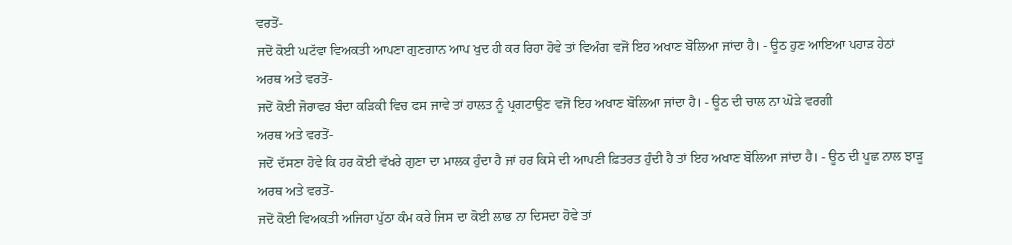ਵਰਤੋਂ-
ਜਦੋਂ ਕੋਈ ਘਟੱਵਾ ਵਿਅਕਤੀ ਆਪਣਾ ਗੁਣਗਾਨ ਆਪ ਖੁਦ ਹੀ ਕਰ ਰਿਹਾ ਹੋਵੇ ਤਾਂ ਵਿਅੰਗ ਵਜੋਂ ਇਹ ਅਖਾਣ ਬੋਲਿਆ ਜਾਂਦਾ ਹੈ। - ਊਠ ਹੁਣ ਆਇਆ ਪਹਾੜ ਹੇਠਾਂ
ਅਰਥ ਅਤੇ ਵਰਤੋਂ-
ਜਦੋਂ ਕੋਈ ਜੋਰਾਵਰ ਬੰਦਾ ਕੜਿਕੀ ਵਿਚ ਫਸ ਜਾਵੇ ਤਾਂ ਹਾਲਤ ਨੂੰ ਪ੍ਰਗਟਾਉਣ ਵਜੋਂ ਇਹ ਅਖਾਣ ਬੋਲਿਆ ਜਾਂਦਾ ਹੈ। - ਊਠ ਦੀ ਚਾਲ ਨਾ ਘੋੜੇ ਵਰਗੀ
ਅਰਥ ਅਤੇ ਵਰਤੋਂ-
ਜਦੋਂ ਦੱਸਣਾ ਹੋਵੇ ਕਿ ਹਰ ਕੋਈ ਵੱਖਰੇ ਗੁਣਾ ਦਾ ਮਾਲਕ ਹੁੰਦਾ ਹੈ ਜਾਂ ਹਰ ਕਿਸੇ ਦੀ ਆਪਣੀ ਫ਼ਿਤਰਤ ਹੁੰਦੀ ਹੈ ਤਾਂ ਇਹ ਅਖਾਣ ਬੋਲਿਆ ਜਾਂਦਾ ਹੈ। - ਊਠ ਦੀ ਪੂਛ ਨਾਲ ਝਾੜੂ
ਅਰਥ ਅਤੇ ਵਰਤੋਂ-
ਜਦੋਂ ਕੋਈ ਵਿਅਕਤੀ ਅਜਿਹਾ ਪੁੱਠਾ ਕੰਮ ਕਰੇ ਜਿਸ ਦਾ ਕੋਈ ਲਾਭ ਨਾ ਦਿਸਦਾ ਹੋਵੇ ਤਾਂ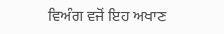ਵਿਅੰਗ ਵਜੋਂ ਇਹ ਅਖਾਣ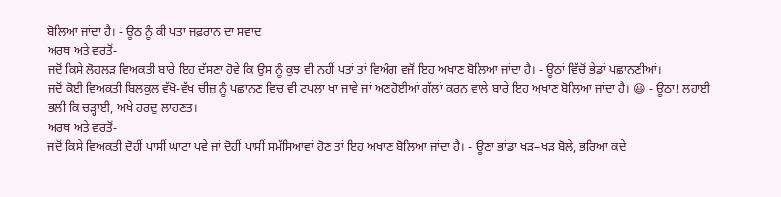ਬੋਲਿਆ ਜਾਂਦਾ ਹੈ। - ਊਠ ਨੂੰ ਕੀ ਪਤਾ ਜਫ਼ਰਾਨ ਦਾ ਸਵਾਦ
ਅਰਥ ਅਤੇ ਵਰਤੋਂ-
ਜਦੋਂ ਕਿਸੇ ਲੋਹਲੜ ਵਿਅਕਤੀ ਬਾਰੇ ਇਹ ਦੱਸਣਾ ਹੋਵੇ ਕਿ ਉਸ ਨੂੰ ਕੁਝ ਵੀ ਨਹੀਂ ਪਤਾਂ ਤਾਂ ਵਿਅੰਗ ਵਜੋਂ ਇਹ ਅਖਾਣ ਬੋਲਿਆ ਜਾਂਦਾ ਹੈ। - ਊਠਾਂ ਵਿੱਚੋਂ ਭੇਡਾਂ ਪਛਾਨਣੀਆਂ।
ਜਦੋਂ ਕੋਈ ਵਿਅਕਤੀ ਬਿਲਕੁਲ ਵੱਖੋ-ਵੱਖ ਚੀਜ਼ ਨੂੰ ਪਛਾਨਣ ਵਿਚ ਵੀ ਟਪਲਾ ਖਾ ਜਾਵੇ ਜਾਂ ਅਣਹੋਈਆਂ ਗੱਲਾਂ ਕਰਨ ਵਾਲੇ ਬਾਰੇ ਇਹ ਅਖਾਣ ਬੋਲਿਆ ਜਾਂਦਾ ਹੈ। 😃 - ਊਠਾ! ਲਹਾਈ ਭਲੀ ਕਿ ਚੜ੍ਹਾਈ, ਅਖੇ ਹਰਦੁ ਲਾਹਣਤ।
ਅਰਥ ਅਤੇ ਵਰਤੋਂ-
ਜਦੋਂ ਕਿਸੇ ਵਿਅਕਤੀ ਦੋਹੀਂ ਪਾਸੀਂ ਘਾਟਾ ਪਵੇ ਜਾਂ ਦੋਹੀਂ ਪਾਸੀਂ ਸਮੱਸਿਆਵਾਂ ਹੋਣ ਤਾਂ ਇਹ ਅਖਾਣ ਬੋਲਿਆ ਜਾਂਦਾ ਹੈ। - ਊਣਾ ਭਾਂਡਾ ਖੜ–ਖੜ ਬੋਲੇ, ਭਰਿਆ ਕਦੇ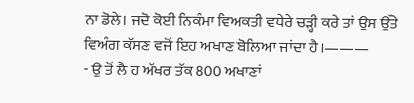ਨਾ ਡੋਲੇ। ਜਦੋ ਕੋਈ ਨਿਕੰਮਾ ਵਿਅਕਤੀ ਵਧੇਰੇ ਚੜ੍ਹੀ ਕਰੇ ਤਾਂ ਉਸ ਉੱਤੇ ਵਿਅੰਗ ਕੱਸਣ ਵਜੋਂ ਇਹ ਅਖਾਣ ਬੋਲਿਆ ਜਾਂਦਾ ਹੈ।———
- ਉ ਤੋਂ ਲੈ ਹ ਅੱਖਰ ਤੱਕ 800 ਅਖਾਣਾਂ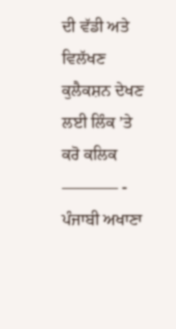ਦੀ ਵੱਡੀ ਅਤੇ ਵਿਲੱਖਣ ਕੁਲੈਕਸ਼ਨ ਦੇਖਣ ਲਈ ਲਿੰਕ ’ਤੇ ਕਰੋ ਕਲਿਕ
———– - ਪੰਜਾਬੀ ਅਖਾਣਾ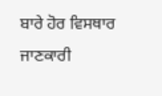ਬਾਰੇ ਹੋਰ ਵਿਸਥਾਰ ਜਾਣਕਾਰੀ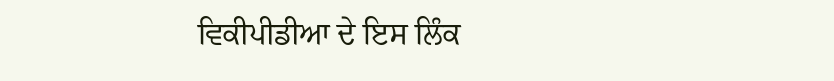ਵਿਕੀਪੀਡੀਆ ਦੇ ਇਸ ਲਿੰਕ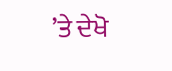’ਤੇ ਦੇਖੋ